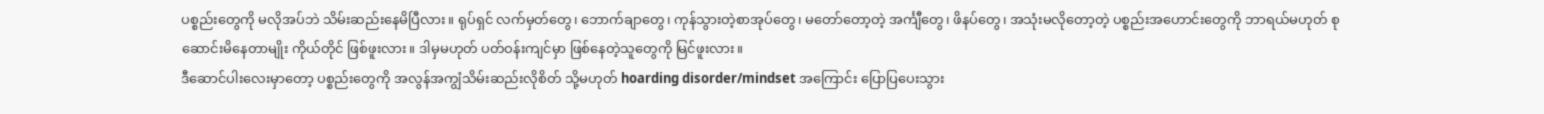ပစ္စည်းတွေကို မလိုအပ်ဘဲ သိမ်းဆည်းနေမိပြီလား။ ရုပ်ရှင် လက်မှတ်တွေ၊ ဘောက်ချာတွေ၊ ကုန်သွားတဲ့စာအုပ်တွေ၊ မတော်တော့တဲ့ အင်္ကျီတွေ၊ ဖိနပ်တွေ၊ အသုံးမလိုတော့တဲ့ ပစ္စည်းအဟောင်းတွေကို ဘာရယ်မဟုတ် စုဆောင်းမိနေတာမျိုး ကိုယ်တိုင် ဖြစ်ဖူးလား။ ဒါမှမဟုတ် ပတ်ဝန်းကျင်မှာ ဖြစ်နေတဲ့သူတွေကို မြင်ဖူးလား။
ဒီဆောင်ပါးလေးမှာတော့ ပစ္စည်းတွေကို အလွန်အကျွံသိမ်းဆည်းလိုစိတ် သို့မဟုတ် hoarding disorder/mindset အကြောင်း ပြောပြပေးသွား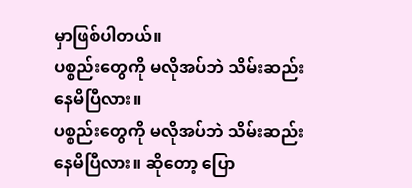မှာဖြစ်ပါတယ်။
ပစ္စည်းတွေကို မလိုအပ်ဘဲ သိမ်းဆည်းနေမိပြီလား။
ပစ္စည်းတွေကို မလိုအပ်ဘဲ သိမ်းဆည်းနေမိပြီလား။ ဆိုတော့ ပြော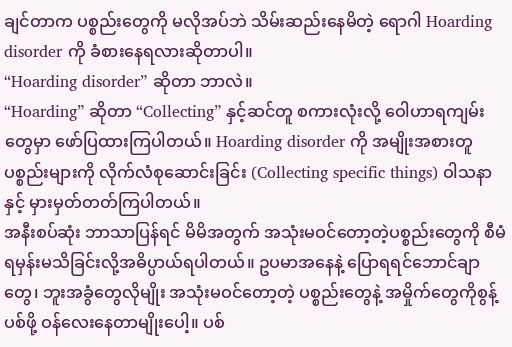ချင်တာက ပစ္စည်းတွေကို မလိုအပ်ဘဲ သိမ်းဆည်းနေမိတဲ့ ရောဂါ Hoarding disorder ကို ခံစားနေရလားဆိုတာပါ။
“Hoarding disorder” ဆိုတာ ဘာလဲ။
“Hoarding” ဆိုတာ “Collecting” နှင့်ဆင်တူ စကားလုံးလို့ ဝေါဟာရကျမ်းတွေမှာ ဖော်ပြထားကြပါတယ်။ Hoarding disorder ကို အမျိုးအစားတူ ပစ္စည်းများကို လိုက်လံစုဆောင်းခြင်း (Collecting specific things) ဝါသနာနှင့် မှားမှတ်တတ်ကြပါတယ်။
အနီးစပ်ဆုံး ဘာသာပြန်ရင် မိမိအတွက် အသုံးမဝင်တော့တဲ့ပစ္စည်းတွေကို စီမံရမှန်းမသိခြင်းလို့အဓိပ္ပာယ်ရပါတယ်။ ဥပမာအနေနဲ့ ပြောရရင်ဘောင်ချာတွေ၊ ဘူးအခွံတွေလိုမျိုး အသုံးမဝင်တော့တဲ့ ပစ္စည်းတွေနဲ့ အမှိုက်တွေကိုစွန့်ပစ်ဖို့ ဝန်လေးနေတာမျိုးပေါ့။ ပစ်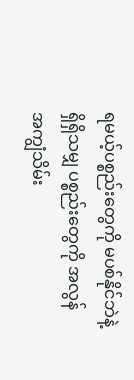ရမယ့်ပစ္စည်းတွေကို မပစ်နိုင်ဘဲနဲ့ရှိရှိသမျှ ပစ္စည်းတွေကို အလွန်အကျွံသိမ်း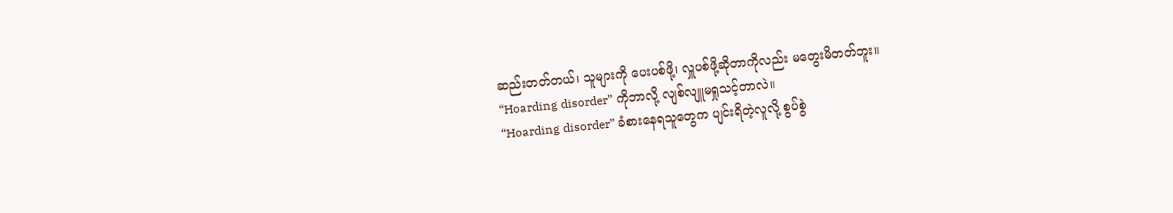ဆည်းတတ်တယ်၊ သူများကို ပေးပစ်ဖို့၊ လှူပစ်ဖို့ဆိုတာကိုလည်း မတွေးမိတတ်ဘူး။
“Hoarding disorder” ကိုဘာလို့ လျစ်လျူမရှုသင့်တာလဲ။
“Hoarding disorder” ခံစားနေရသူတွေက ပျင်းရိတဲ့လူလို့ စွပ်စွဲ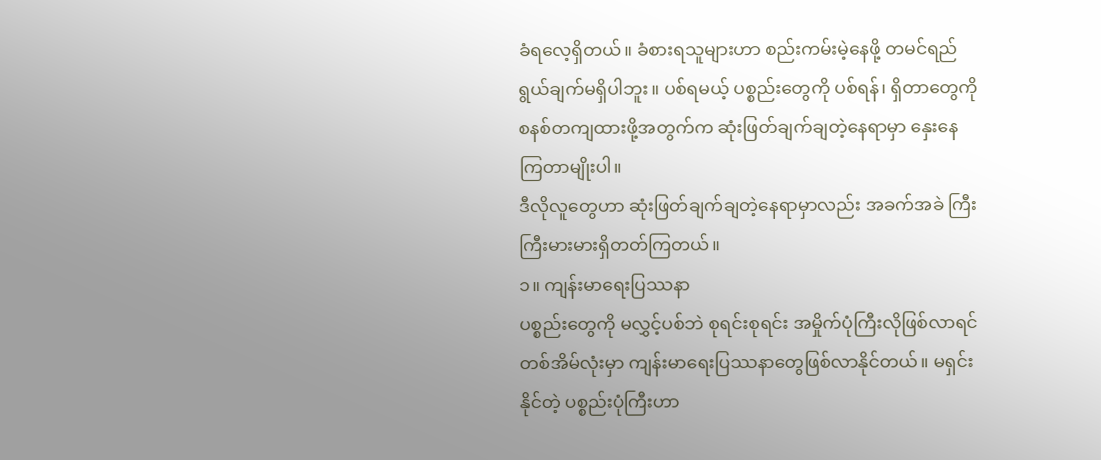ခံရလေ့ရှိတယ်။ ခံစားရသူများဟာ စည်းကမ်းမဲ့နေဖို့ တမင်ရည်ရွယ်ချက်မရှိပါဘူး။ ပစ်ရမယ့် ပစ္စည်းတွေကို ပစ်ရန်၊ ရှိတာတွေကို စနစ်တကျထားဖို့အတွက်က ဆုံးဖြတ်ချက်ချတဲ့နေရာမှာ နှေးနေကြတာမျိုးပါ။
ဒီလိုလူတွေဟာ ဆုံးဖြတ်ချက်ချတဲ့နေရာမှာလည်း အခက်အခဲ ကြီးကြီးမားမားရှိတတ်ကြတယ်။
၁။ ကျန်းမာရေးပြဿနာ
ပစ္စည်းတွေကို မလွှင့်ပစ်ဘဲ စုရင်းစုရင်း အမှိုက်ပုံကြီးလိုဖြစ်လာရင် တစ်အိမ်လုံးမှာ ကျန်းမာရေးပြဿနာတွေဖြစ်လာနိုင်တယ်။ မရှင်းနိုင်တဲ့ ပစ္စည်းပုံကြီးဟာ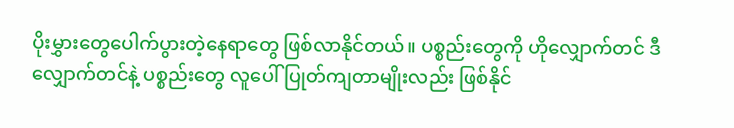ပိုးမွှားတွေပေါက်ပွားတဲ့နေရာတွေ ဖြစ်လာနိုင်တယ်။ ပစ္စည်းတွေကို ဟိုလျှောက်တင် ဒီလျှောက်တင်နဲ့ ပစ္စည်းတွေ လူပေါ်ပြုတ်ကျတာမျိုးလည်း ဖြစ်နိုင်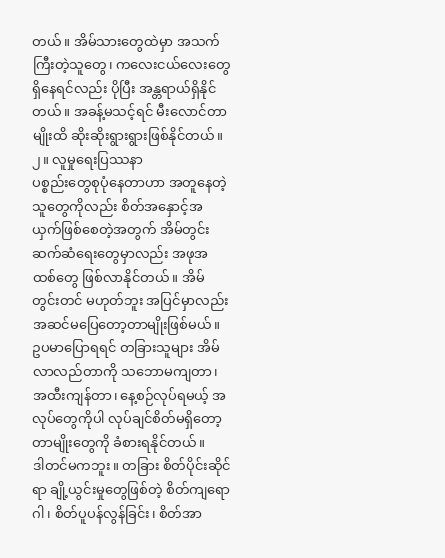တယ်။ အိမ်သားတွေထဲမှာ အသက်ကြီးတဲ့သူတွေ၊ ကလေးငယ်လေးတွေရှိနေရင်လည်း ပိုပြီး အန္တရာယ်ရှိနိုင်တယ်။ အခန့်မသင့်ရင် မီးလောင်တာမျိုးထိ ဆိုးဆိုးရွားရွားဖြစ်နိုင်တယ်။
၂။ လူမှုရေးပြဿနာ
ပစ္စည်းတွေစုပုံနေတာဟာ အတူနေတဲ့သူတွေကိုလည်း စိတ်အနှောင့်အယှက်ဖြစ်စေတဲ့အတွက် အိမ်တွင်းဆက်ဆံရေးတွေမှာလည်း အဖုအထစ်တွေ ဖြစ်လာနိုင်တယ်။ အိမ်တွင်းတင် မဟုတ်ဘူး အပြင်မှာလည်း အဆင်မပြေတော့တာမျိုးဖြစ်မယ်။ ဥပမာပြောရရင် တခြားသူများ အိမ်လာလည်တာကို သဘောမကျတာ၊ အထီးကျန်တာ၊ နေ့စဉ်လုပ်ရမယ့် အလုပ်တွေကိုပါ လုပ်ချင်စိတ်မရှိတော့တာမျိုးတွေကို ခံစားရနိုင်တယ်။
ဒါတင်မကဘူး။ တခြား စိတ်ပိုင်းဆိုင်ရာ ချို့ယွင်းမှုတွေဖြစ်တဲ့ စိတ်ကျရောဂါ၊ စိတ်ပူပန်လွန်ခြင်း၊ စိတ်အာ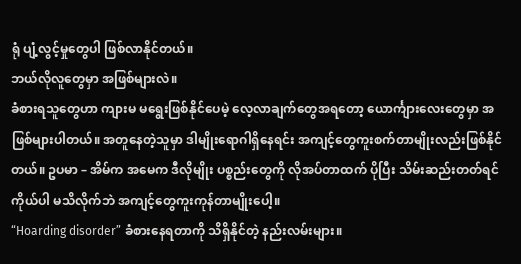ရုံ ပျံ့လွင့်မှုတွေပါ ဖြစ်လာနိုင်တယ်။
ဘယ်လိုလူတွေမှာ အဖြစ်များလဲ။
ခံစားရသူတွေဟာ ကျားမ မရွေးဖြစ်နိုင်ပေမဲ့ လေ့လာချက်တွေအရတော့ ယောင်္ကျားလေးတွေမှာ အဖြစ်များပါတယ်။ အတူနေတဲ့သူမှာ ဒါမျိုးရောဂါရှိနေရင်း အကျင့်တွေကူးစက်တာမျိုးလည်းဖြစ်နိုင်တယ်။ ဥပမာ – အိမ်က အမေက ဒီလိုမျိုး ပစ္စည်းတွေကို လိုအပ်တာထက် ပိုပြီး သိမ်းဆည်းတတ်ရင် ကိုယ်ပါ မသိလိုက်ဘဲ အကျင့်တွေကူးကုန်တာမျိုးပေါ့။
“Hoarding disorder” ခံစားနေရတာကို သိရှိနိုင်တဲ့ နည်းလမ်းများ။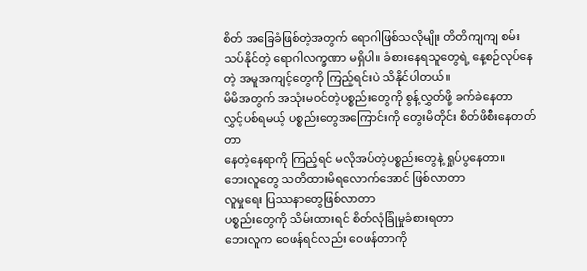စိတ် အခြေခံဖြစ်တဲ့အတွက် ရောဂါဖြစ်သလိုမျိုး တိတိကျကျ စမ်းသပ်နိုင်တဲ့ ရောဂါလက္ခဏာ မရှိပါ။ ခံစားနေရသူတွေရဲ့ နေ့စဉ်လုပ်နေတဲ့ အမူအကျင့်တွေကို ကြည့်ရင်းပဲ သိနိုင်ပါတယ်။
မိမိအတွက် အသုံးမဝင်တဲ့ပစ္စည်းတွေကို စွန့်လွှတ်ဖို့ ခက်ခဲနေတာ
လွှင့်ပစ်ရမယ့် ပစ္စည်းတွေအကြောင်းကို တွေးမိတိုင်း စိတ်ဖိစီးနေတတ်တာ
နေတဲ့နေရာကို ကြည့်ရင် မလိုအပ်တဲ့ပစ္စည်းတွေနဲ့ ရှုပ်ပွနေတာ။
ဘေးလူတွေ သတိထားမိရလောက်အောင် ဖြစ်လာတာ
လူမှုရေး ပြဿနာတွေဖြစ်လာတာ
ပစ္စည်းတွေကို သိမ်းထားရင် စိတ်လုံခြုံမှုခံစားရတာ
ဘေးလူက ဝေဖန်ရင်လည်း ဝေဖန်တာကို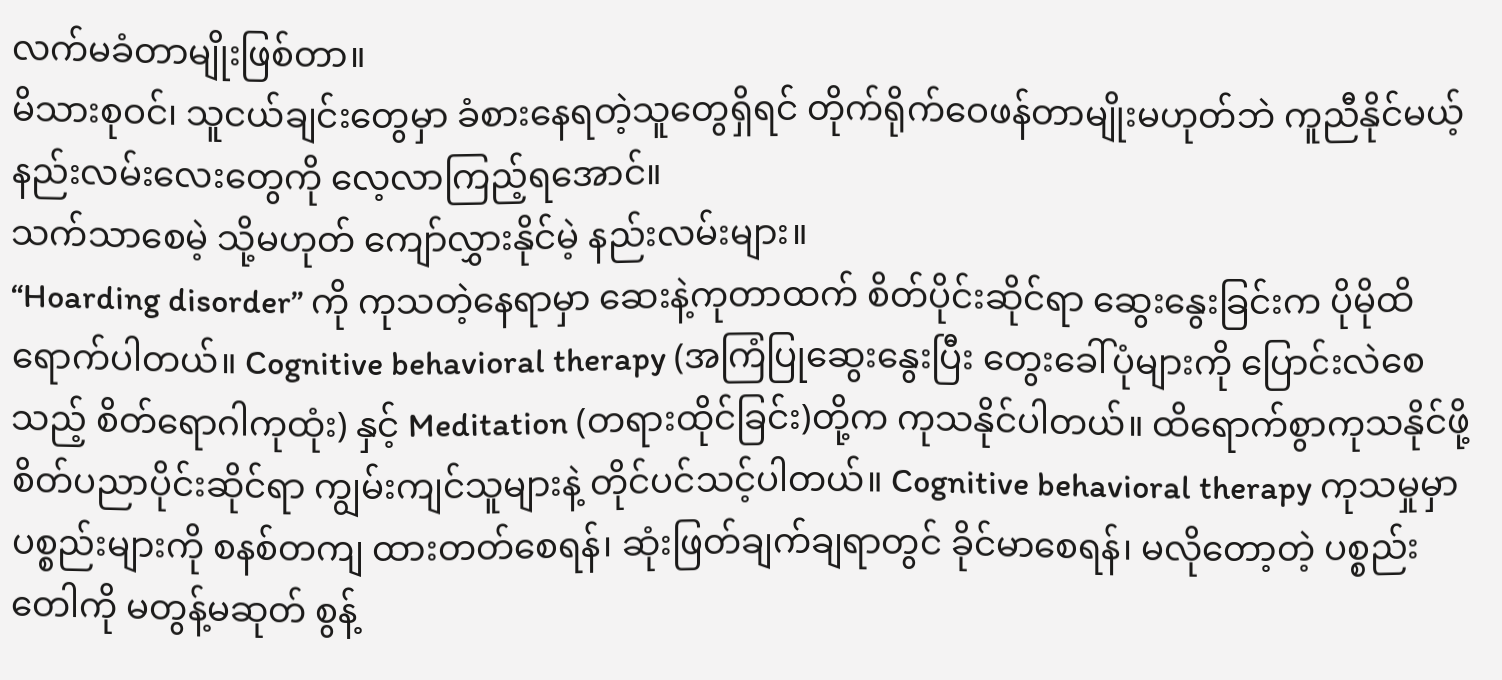လက်မခံတာမျိုးဖြစ်တာ။
မိသားစုဝင်၊ သူငယ်ချင်းတွေမှာ ခံစားနေရတဲ့သူတွေရှိရင် တိုက်ရိုက်ဝေဖန်တာမျိုးမဟုတ်ဘဲ ကူညီနိုင်မယ့် နည်းလမ်းလေးတွေကို လေ့လာကြည့်ရအောင်။
သက်သာစေမဲ့ သို့မဟုတ် ကျော်လွှားနိုင်မဲ့ နည်းလမ်းများ။
“Hoarding disorder” ကို ကုသတဲ့နေရာမှာ ဆေးနဲ့ကုတာထက် စိတ်ပိုင်းဆိုင်ရာ ဆွေးနွေးခြင်းက ပိုမိုထိရောက်ပါတယ်။ Cognitive behavioral therapy (အကြံပြုဆွေးနွေးပြီး တွေးခေါ်ပုံများကို ပြောင်းလဲစေသည့် စိတ်ရောဂါကုထုံး) နှင့် Meditation (တရားထိုင်ခြင်း)တို့က ကုသနိုင်ပါတယ်။ ထိရောက်စွာကုသနိုင်ဖို့ စိတ်ပညာပိုင်းဆိုင်ရာ ကျွမ်းကျင်သူများနဲ့ တိုင်ပင်သင့်ပါတယ်။ Cognitive behavioral therapy ကုသမှုမှာ ပစ္စည်းများကို စနစ်တကျ ထားတတ်စေရန်၊ ဆုံးဖြတ်ချက်ချရာတွင် ခိုင်မာစေရန်၊ မလိုတော့တဲ့ ပစ္စည်းတေါကို မတွန့်မဆုတ် စွန့်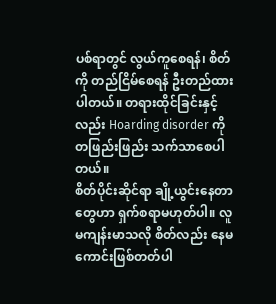ပစ်ရာတွင် လွယ်ကူစေရန်၊ စိတ်ကို တည်ငြိမ်စေရန် ဦးတည်ထားပါတယ်။ တရားထိုင်ခြင်းနှင့်လည်း Hoarding disorder ကို တဖြည်းဖြည်း သက်သာစေပါတယ်။
စိတ်ပိုင်းဆိုင်ရာ ချို့ယွင်းနေတာတွေဟာ ရှက်စရာမဟုတ်ပါ။ လူမကျန်းမာသလို စိတ်လည်း နေမကောင်းဖြစ်တတ်ပါ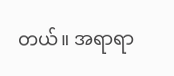တယ်။ အရာရာ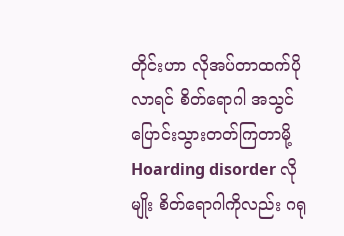တိုင်းဟာ လိုအပ်တာထက်ပိုလာရင် စိတ်ရောဂါ အသွင်ပြောင်းသွားတတ်ကြတာမို့ Hoarding disorder လိုမျိုး စိတ်ရောဂါကိုလည်း ဂရု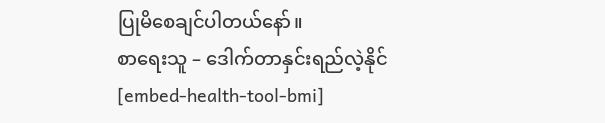ပြုမိစေချင်ပါတယ်နော်။
စာရေးသူ – ဒေါက်တာနှင်းရည်လဲ့နိုင်
[embed-health-tool-bmi]